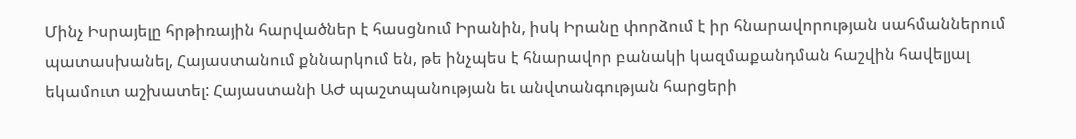Մինչ Իսրայելը հրթիռային հարվածներ է հասցնում Իրանին, իսկ Իրանը փորձում է իր հնարավորության սահմաններում պատասխանել, Հայաստանում քննարկում են, թե ինչպես է հնարավոր բանակի կազմաքանդման հաշվին հավելյալ եկամուտ աշխատել: Հայաստանի ԱԺ պաշտպանության եւ անվտանգության հարցերի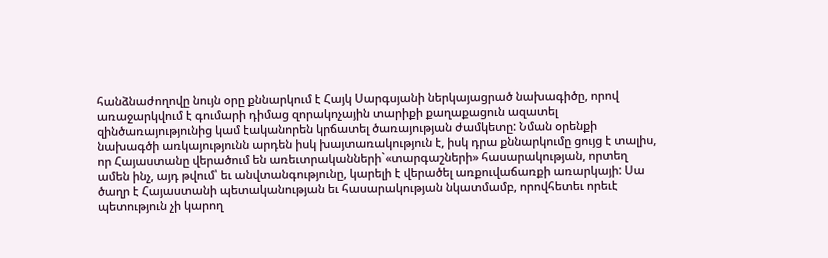հանձնաժողովը նույն օրը քննարկում է Հայկ Սարգսյանի ներկայացրած նախագիծը, որով առաջարկվում է գումարի դիմաց զորակոչային տարիքի քաղաքացուն ազատել զինծառայությունից կամ էականորեն կրճատել ծառայության ժամկետը: Նման օրենքի նախագծի առկայությունն արդեն իսկ խայտառակություն է, իսկ դրա քննարկումը ցույց է տալիս, որ Հայաստանը վերածում են առեւտրականների`«տարգաշների» հասարակության, որտեղ ամեն ինչ, այդ թվում՝ եւ անվտանգությունը, կարելի է վերածել առքուվաճառքի առարկայի: Սա ծաղր է Հայաստանի պետականության եւ հասարակության նկատմամբ, որովհետեւ որեւէ պետություն չի կարող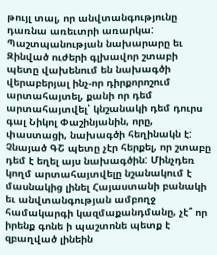թույլ տալ, որ անվտանգությունը դառնա առեւտրի առարկա: Պաշտպանության նախարարը եւ Զինված ուժերի գլխավոր շտաբի պետը վախենում են նախագծի վերաբերյալ ինչ-որ դիրքորոշում արտահայտել, քանի որ դեմ արտահայտվել՝ կնշանակի դեմ դուրս գալ Նիկոլ Փաշինյանին, որը, փաստացի, նախագծի հեղինակն է: Չնայած ԳՇ պետը չէր հերքել, որ շտաբը դեմ է եղել այս նախագծին: Մինչդեռ կողմ արտահայտվելը նշանակում է մասնակից լինել Հայաստանի բանակի եւ անվտանգության ամբողջ համակարգի կազմաքանդմանը, չէ՞ որ իրենք գոնե ի պաշտոնե պետք է զբաղված լինեին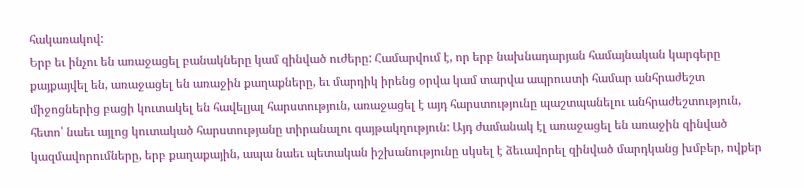հակառակով:
Երբ եւ ինչու են առաջացել բանակները կամ զինված ուժերը: Համարվում է, որ երբ նախնադարյան համայնական կարգերը քայքայվել են, առաջացել են առաջին քաղաքները, եւ մարդիկ իրենց օրվա կամ տարվա ապրուստի համար անհրաժեշտ միջոցներից բացի կուտակել են հավելյալ հարստություն, առաջացել է այդ հարստությունը պաշտպանելու անհրաժեշտություն, հետո՝ նաեւ այլոց կուտակած հարստությանը տիրանալու գայթակղություն: Այդ ժամանակ էլ առաջացել են առաջին զինված կազմավորումները, երբ քաղաքային, ապա նաեւ պետական իշխանությունը սկսել է ձեւավորել զինված մարդկանց խմբեր, ովքեր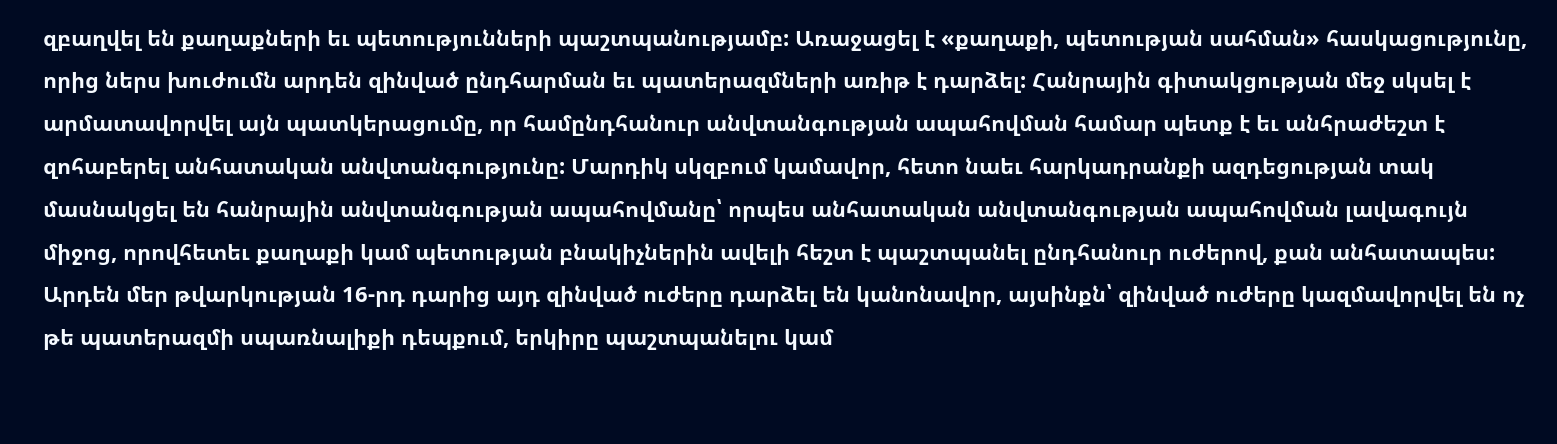զբաղվել են քաղաքների եւ պետությունների պաշտպանությամբ: Առաջացել է «քաղաքի, պետության սահման» հասկացությունը, որից ներս խուժումն արդեն զինված ընդհարման եւ պատերազմների առիթ է դարձել: Հանրային գիտակցության մեջ սկսել է արմատավորվել այն պատկերացումը, որ համընդհանուր անվտանգության ապահովման համար պետք է եւ անհրաժեշտ է զոհաբերել անհատական անվտանգությունը: Մարդիկ սկզբում կամավոր, հետո նաեւ հարկադրանքի ազդեցության տակ մասնակցել են հանրային անվտանգության ապահովմանը՝ որպես անհատական անվտանգության ապահովման լավագույն միջոց, որովհետեւ քաղաքի կամ պետության բնակիչներին ավելի հեշտ է պաշտպանել ընդհանուր ուժերով, քան անհատապես: Արդեն մեր թվարկության 16-րդ դարից այդ զինված ուժերը դարձել են կանոնավոր, այսինքն՝ զինված ուժերը կազմավորվել են ոչ թե պատերազմի սպառնալիքի դեպքում, երկիրը պաշտպանելու կամ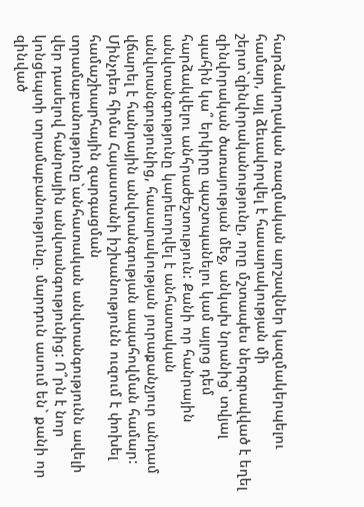հարձակողական ռազմական արշավներ կազմակերպելու համար, այլ ձեւավորվել է հասարակության մի շերտ`զինվորականությունը, որը մշտապես ներգրավված է եղել զինվորական ծառայության մեջ, անկախ նրանից՝ տվյալ պահին կա՞ երկիրը պաշտպանելու կամ այլոց դեմ հարձակվելու անհրաժեշտություն: Քանի որ հանրային անվտանգությունը կարեւորվել է անհատական անվտանգությունից, հասարակության յուրաքանչյուր անդամ վճարել է հանրային անվտանգության ապահովման համար:
Մինչդեռ հիմա Հայաստանի իշխանությունն ուզում է փոխել համաշխարհային զարգացման տրամաբանությունը`անհատական անվտանգությունն ավելի վեր դասելով հանրային անվտանգությունից: Ո՞րն է նոր կոնցեպտի տրամաբանությունը. մարդուն ասում են` քանի որ զինված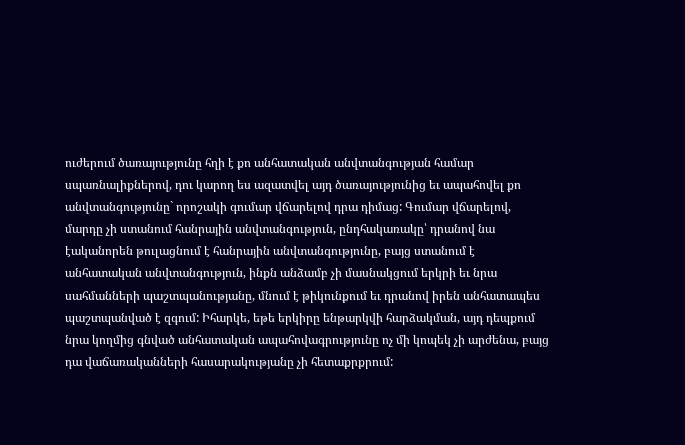ուժերում ծառայությունը հղի է քո անհատական անվտանգության համար սպառնալիքներով, դու կարող ես ազատվել այդ ծառայությունից եւ ապահովել քո անվտանգությունը` որոշակի գումար վճարելով դրա դիմաց: Գումար վճարելով, մարդը չի ստանում հանրային անվտանգություն, ընդհակառակը՝ դրանով նա էականորեն թուլացնում է հանրային անվտանգությունը, բայց ստանում է անհատական անվտանգություն, ինքն անձամբ չի մասնակցում երկրի եւ նրա սահմանների պաշտպանությանը, մնում է թիկունքում եւ դրանով իրեն անհատապես պաշտպանված է զգում: Իհարկե, եթե երկիրը ենթարկվի հարձակման, այդ դեպքում նրա կողմից գնված անհատական ապահովագրությունը ոչ մի կոպեկ չի արժենա, բայց դա վաճառականների հասարակությանը չի հետաքրքրում: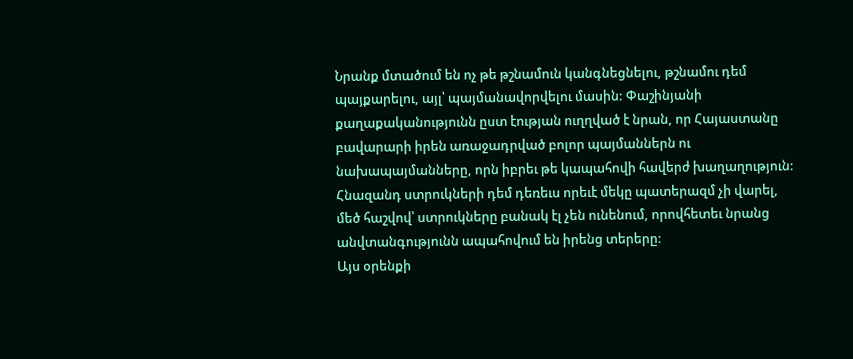Նրանք մտածում են ոչ թե թշնամուն կանգնեցնելու, թշնամու դեմ պայքարելու, այլ՝ պայմանավորվելու մասին: Փաշինյանի քաղաքականությունն ըստ էության ուղղված է նրան, որ Հայաստանը բավարարի իրեն առաջադրված բոլոր պայմաններն ու նախապայմանները, որն իբրեւ թե կապահովի հավերժ խաղաղություն: Հնազանդ ստրուկների դեմ դեռեւս որեւէ մեկը պատերազմ չի վարել, մեծ հաշվով՝ ստրուկները բանակ էլ չեն ունենում, որովհետեւ նրանց անվտանգությունն ապահովում են իրենց տերերը:
Այս օրենքի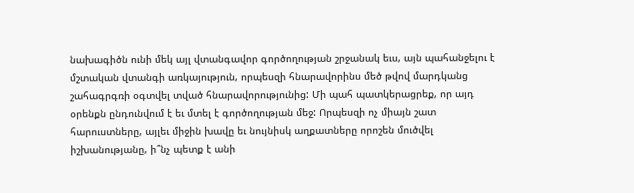նախագիծն ունի մեկ այլ վտանգավոր գործողության շրջանակ եւս, այն պահանջելու է մշտական վտանգի առկայություն, որպեսզի հնարավորինս մեծ թվով մարդկանց շահագրգռի օգտվել տված հնարավորությունից: Մի պահ պատկերացրեք, որ այդ օրենքն ընդունվում է եւ մտել է գործողության մեջ: Որպեսզի ոչ միայն շատ հարուստները, այլեւ միջին խավը եւ նույնիսկ աղքատները որոշեն մուծվել իշխանությանը, ի՞նչ պետք է անի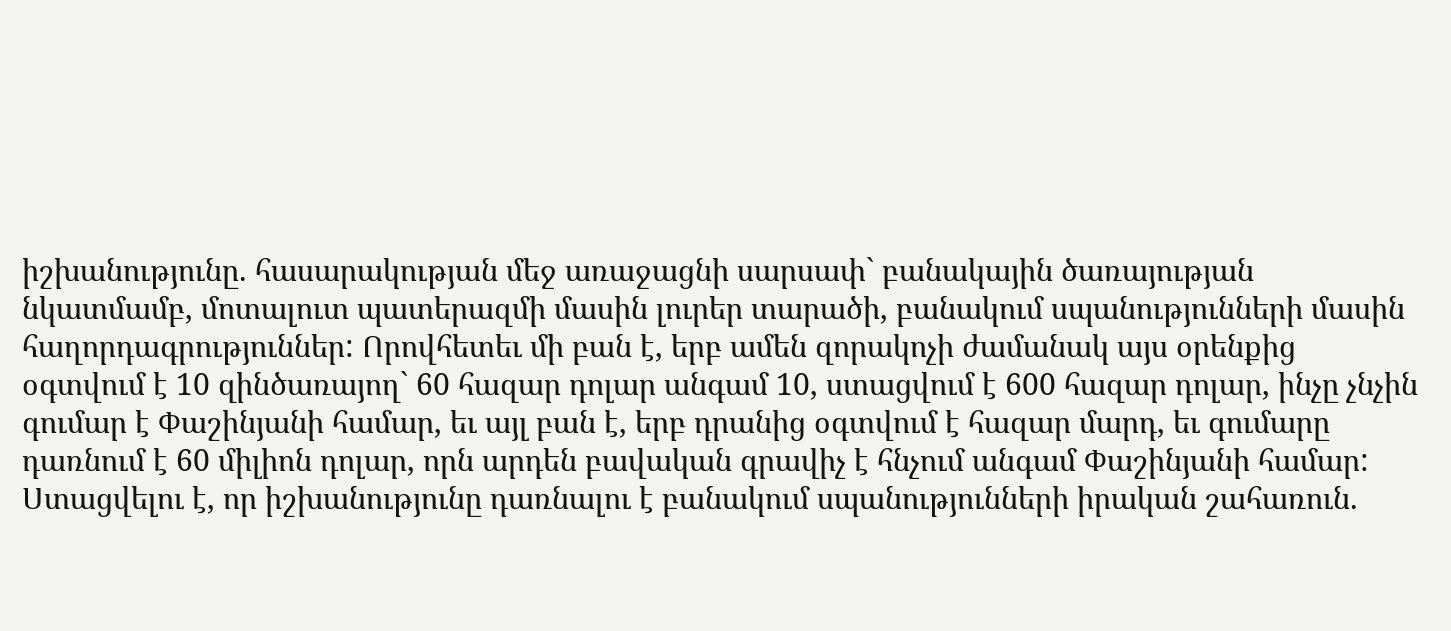իշխանությունը. հասարակության մեջ առաջացնի սարսափ` բանակային ծառայության նկատմամբ, մոտալուտ պատերազմի մասին լուրեր տարածի, բանակում սպանությունների մասին հաղորդագրություններ: Որովհետեւ մի բան է, երբ ամեն զորակոչի ժամանակ այս օրենքից օգտվում է 10 զինծառայող` 60 հազար դոլար անգամ 10, ստացվում է 600 հազար դոլար, ինչը չնչին գումար է Փաշինյանի համար, եւ այլ բան է, երբ դրանից օգտվում է հազար մարդ, եւ գումարը դառնում է 60 միլիոն դոլար, որն արդեն բավական գրավիչ է հնչում անգամ Փաշինյանի համար: Ստացվելու է, որ իշխանությունը դառնալու է բանակում սպանությունների իրական շահառուն.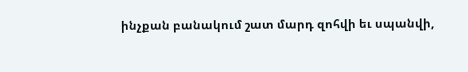ինչքան բանակում շատ մարդ զոհվի եւ սպանվի,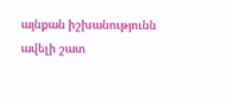այնքան իշխանությունն ավելի շատ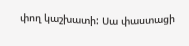փող կաշխատի: Սա փաստացի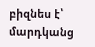բիզնես է՝ մարդկանց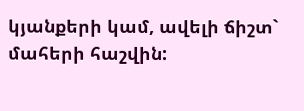կյանքերի կամ, ավելի ճիշտ` մահերի հաշվին: